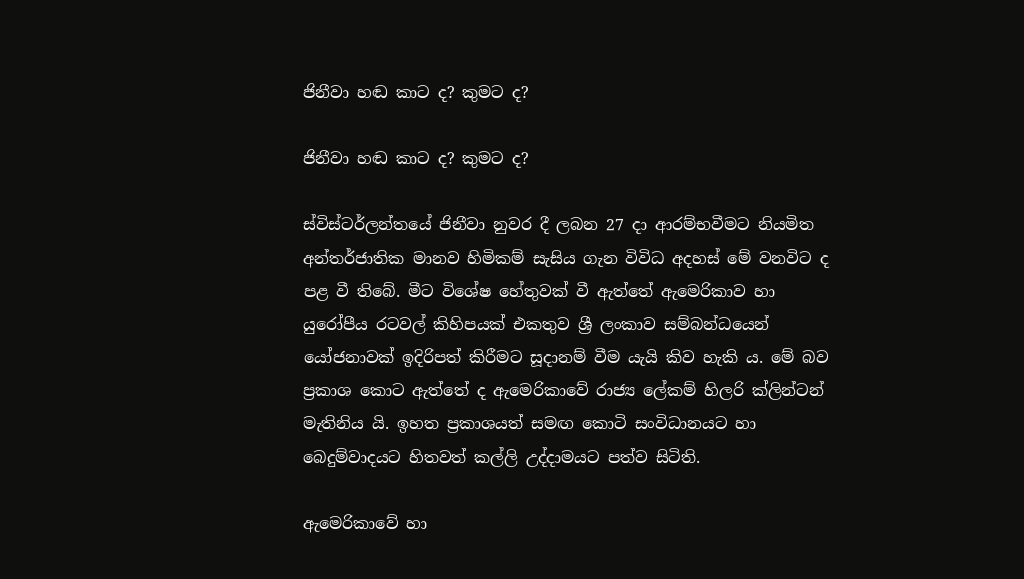ජිනීවා හඬ කාට ද? කුමට ද?

ජිනීවා හඬ කාට ද? කුමට ද?

ස්විස්ටර්ලන්තයේ ජිනීවා නුවර දී ලබන 27 දා ආරම්භවීමට නියමිත අන්තර්ජාතික මානව හිමිකම් සැසිය ගැන විවිධ අදහස් මේ වනවිට ද පළ වී තිබේ. මීට විශේෂ හේතුවක් වී ඇත්තේ ඇමෙරිකාව හා යුරෝපීය රටවල් කිහිපයක් එකතුව ශ්‍රී ලංකාව සම්බන්ධයෙන් යෝජනාවක් ඉදිරිපත් කිරීමට සූදානම් වීම යැයි කිව හැකි ය. මේ බව ප්‍රකාශ කොට ඇත්තේ ද ඇමෙරිකාවේ රාජ්‍ය ලේකම් හිලරි ක්ලින්ටන් මැතිනිය යි. ඉහත ප්‍රකාශයත් සමඟ කොටි සංවිධානයට හා බෙදුම්වාදයට හිතවත් කල්ලි උද්දාමයට පත්ව සිටිති.

ඇමෙරිකාවේ හා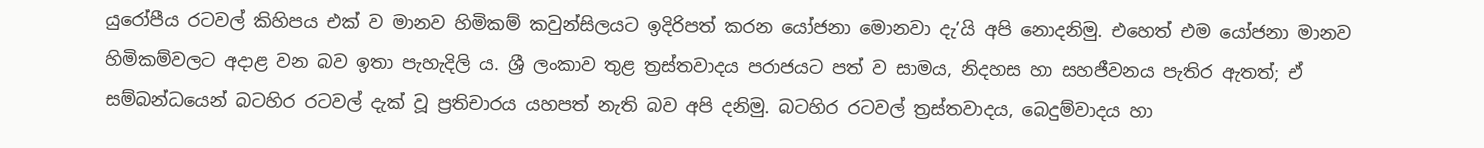යුරෝපීය රටවල් කිහිපය එක් ව මානව හිමිකම් කවුන්සිලයට ඉදිරිපත් කරන යෝජනා මොනවා දැ’යි අපි නොදනිමු. එහෙත් එම යෝජනා මානව හිමිකම්වලට අදාළ වන බව ඉතා පැහැදිලි ය. ශ්‍රී ලංකාව තුළ ත්‍රස්තවාදය පරාජයට පත් ව සාමය, නිදහස හා සහජීවනය පැතිර ඇතත්; ඒ සම්බන්ධයෙන් බටහිර රටවල් දැක් වූ ප්‍රතිචාරය යහපත් නැති බව අපි දනිමු. බටහිර රටවල් ත්‍රස්තවාදය, බෙදුම්වාදය හා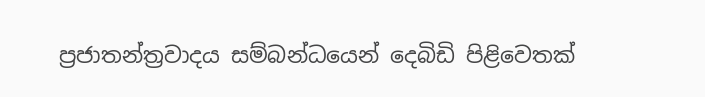ප්‍රජාතන්ත්‍රවාදය සම්බන්ධයෙන් දෙබිඩි පිළිවෙතක්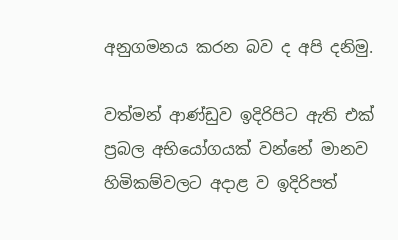අනුගමනය කරන බව ද අපි දනිමු.

වත්මන් ආණ්ඩුව ඉදිරිපිට ඇති එක් ප්‍රබල අභියෝගයක් වන්නේ මානව හිමිකම්වලට අදාළ ව ඉදිරිපත්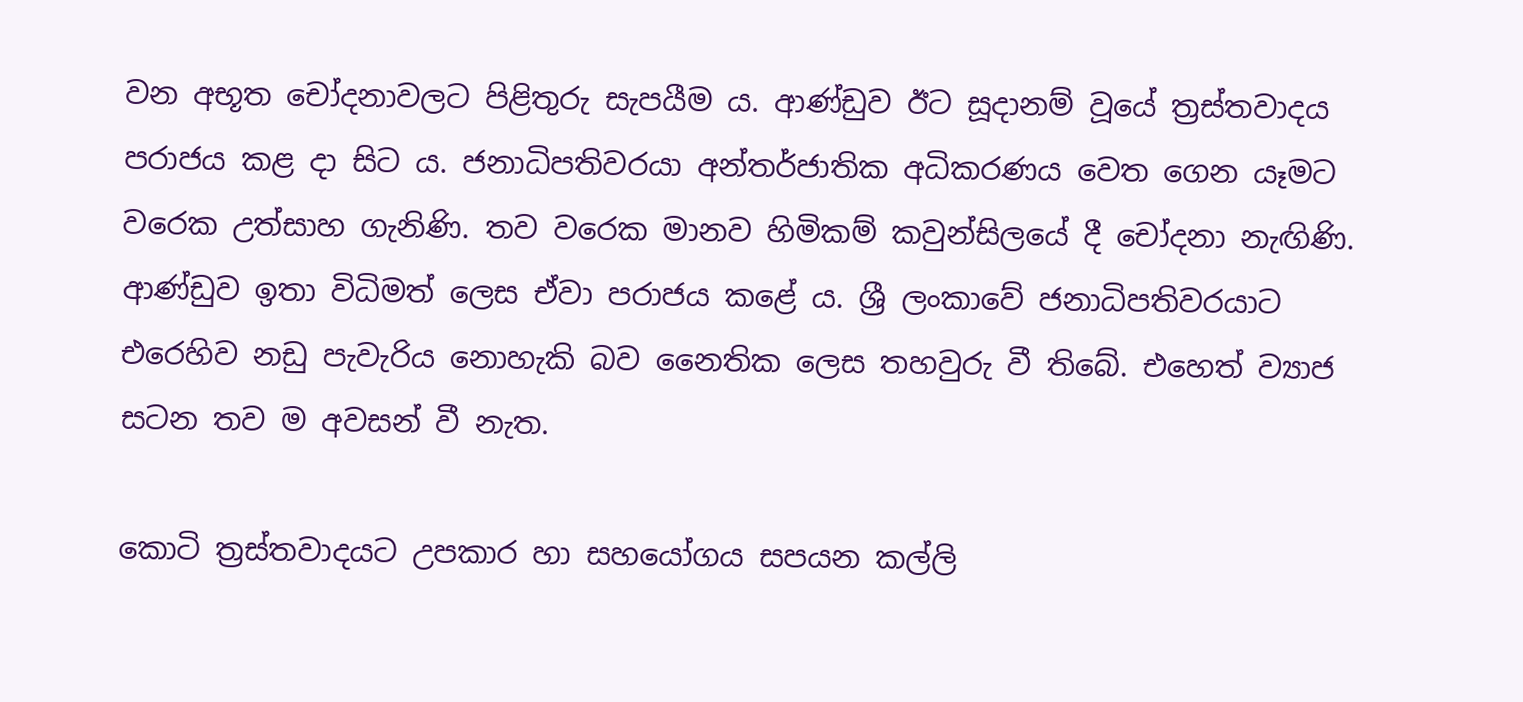වන අභූත චෝදනාවලට පිළිතුරු සැපයීම ය. ආණ්ඩුව ඊට සූදානම් වූයේ ත්‍රස්තවාදය පරාජය කළ දා සිට ය. ජනාධිපතිවරයා අන්තර්ජාතික අධිකරණය වෙත ගෙන යෑමට වරෙක උත්සාහ ගැනිණි. තව වරෙක මානව හිමිකම් කවුන්සිලයේ දී චෝදනා නැඟිණි. ආණ්ඩුව ඉතා විධිමත් ලෙස ඒවා පරාජය කළේ ය. ශ්‍රී ලංකාවේ ජනාධිපතිවරයාට එරෙහිව නඩු පැවැරිය නොහැකි බව නෛතික ලෙස තහවුරු වී තිබේ. එහෙත් ව්‍යාජ සටන තව ම අවසන් වී නැත.

කොටි ත්‍රස්තවාදයට උපකාර හා සහයෝගය සපයන කල්ලි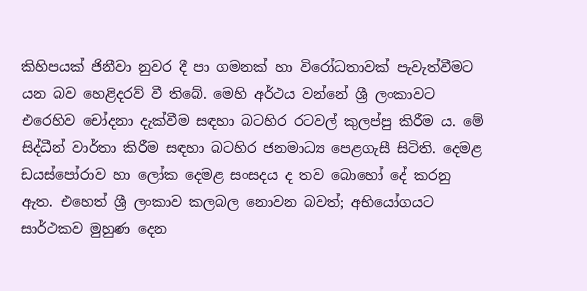කිහිපයක් ජිනීවා නුවර දී පා ගමනක් හා විරෝධතාවක් පැවැත්වීමට යන බව හෙළිදරව් වී තිබේ. මෙහි අර්ථය වන්නේ ශ්‍රී ලංකාවට එරෙහිව චෝදනා දැක්වීම සඳහා බටහිර රටවල් කුලප්පු කිරීම ය. මේ සිද්ධීන් වාර්තා කිරීම සඳහා බටහිර ජනමාධ්‍ය පෙළගැසී සිටිති. දෙමළ ඩයස්පෝරාව හා ලෝක දෙමළ සංසදය ද තව බොහෝ දේ කරනු ඇත. එහෙත් ශ්‍රී ලංකාව කලබල නොවන බවත්; අභියෝගයට සාර්ථකව මුහුණ දෙන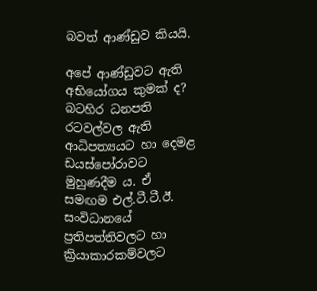බවත් ආණ්ඩුව කියයි.

අපේ ආණ්ඩුවට ඇති අභියෝගය කුමක් ද? බටහිර ධනපති රටවල්වල ඇති ආධිපත්‍යයට හා දෙමළ ඩයස්පෝරාවට මුහුණදීම ය. ඒ සමඟම එල්.ටී.ටී.ඊ. සංවිධානයේ ප්‍රතිපත්තිවලට හා ක්‍රියාකාරකම්වලට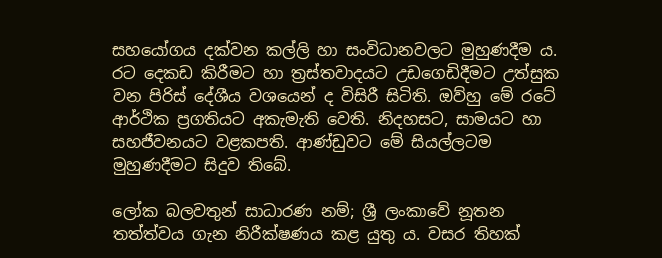සහයෝගය දක්වන කල්ලි හා සංවිධානවලට මුහුණදීම ය. රට දෙකඩ කිරීමට හා ත්‍රස්තවාදයට උඩගෙඩිදීමට උත්සුක වන පිරිස් දේශීය වශයෙන් ද විසිරී සිටිති. ඔව්හු මේ රටේ ආර්ථික ප්‍රගතියට අකැමැති වෙති. නිදහසට, සාමයට හා සහජීවනයට වළකපති. ආණ්ඩුවට මේ සියල්ලටම මුහුණදීමට සිදුව තිබේ.

ලෝක බලවතුන් සාධාරණ නම්; ශ්‍රී ලංකාවේ නූතන තත්ත්වය ගැන නිරීක්ෂණය කළ යුතු ය. වසර තිහක්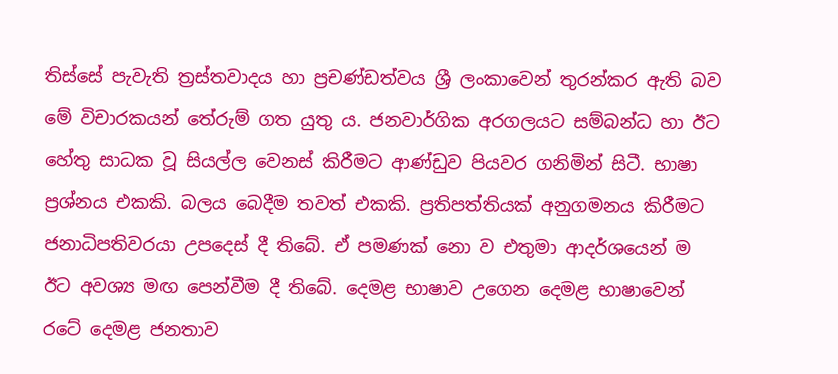තිස්සේ පැවැති ත්‍රස්තවාදය හා ප්‍රචණ්ඩත්වය ශ්‍රී ලංකාවෙන් තුරන්කර ඇති බව මේ විචාරකයන් තේරුම් ගත යුතු ය. ජනවාර්ගික අරගලයට සම්බන්ධ හා ඊට හේතු සාධක වූ සියල්ල වෙනස් කිරීමට ආණ්ඩුව පියවර ගනිමින් සිටී. භාෂා ප්‍රශ්නය එකකි. බලය බෙදීම තවත් එකකි. ප්‍රතිපත්තියක් අනුගමනය කිරීමට ජනාධිපතිවරයා උපදෙස් දී තිබේ. ඒ පමණක් නො ව එතුමා ආදර්ශයෙන් ම ඊට අවශ්‍ය මඟ පෙන්වීම දී තිබේ. දෙමළ භාෂාව උගෙන දෙමළ භාෂාවෙන් රටේ දෙමළ ජනතාව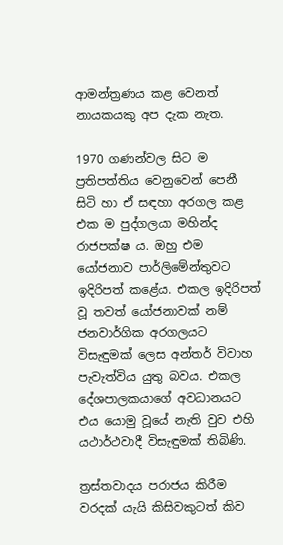ආමන්ත්‍රණය කළ වෙනත් නායකයකු අප දැක නැත.

1970 ගණන්වල සිට ම ප්‍රතිපත්තිය වෙනුවෙන් පෙනී සිටි හා ඒ සඳහා අරගල කළ එක ම පුද්ගලයා මහින්ද රාජපක්ෂ ය. ඔහු එම යෝජනාව පාර්ලිමේන්තුවට ඉදිරිපත් කළේය. එකල ඉදිරිපත් වූ තවත් යෝජනාවක් නම් ජනවාර්ගික අරගලයට විසැඳුමක් ලෙස අන්තර් විවාහ පැවැත්විය යුතු බවය. එකල දේශපාලකයාගේ අවධානයට එය යොමු වූයේ නැති වුව එහි යථාර්ථවාදී විසැඳුමක් තිබිණි.

ත්‍රස්තවාදය පරාජය කිරීම වරදක් යැයි කිසිවකුටත් කිව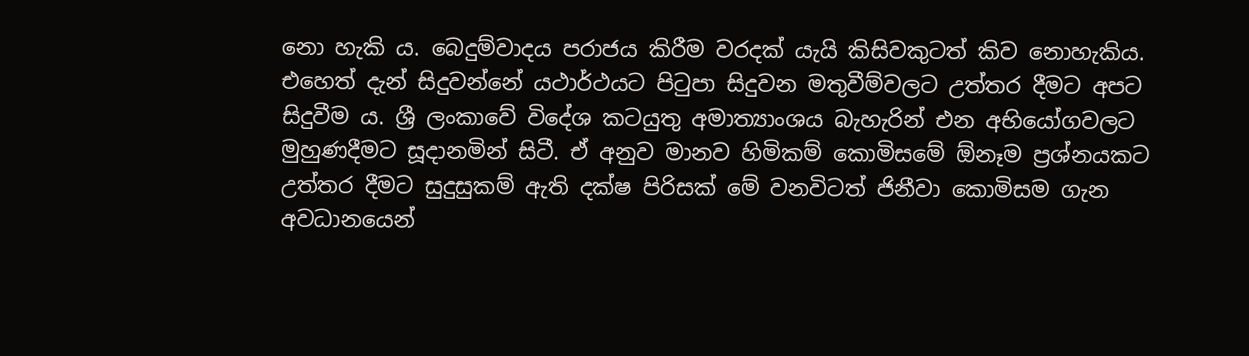නො හැකි ය. බෙදුම්වාදය පරාජය කිරීම වරදක් යැයි කිසිවකුටත් කිව නොහැකිය. එහෙත් දැන් සිදුවන්නේ යථාර්ථයට පිටුපා සිදුවන මතුවීම්වලට උත්තර දීමට අපට සිදුවීම ය. ශ්‍රී ලංකාවේ විදේශ කටයුතු අමාත්‍යාංශය බැහැරින් එන අභියෝගවලට මුහුණදීමට සූදානමින් සිටී. ඒ අනුව මානව හිමිකම් කොමිසමේ ඕනෑම ප්‍රශ්නයකට උත්තර දීමට සුදුසුකම් ඇති දක්ෂ පිරිසක් මේ වනවිටත් ජිනීවා කොමිසම ගැන අවධානයෙන්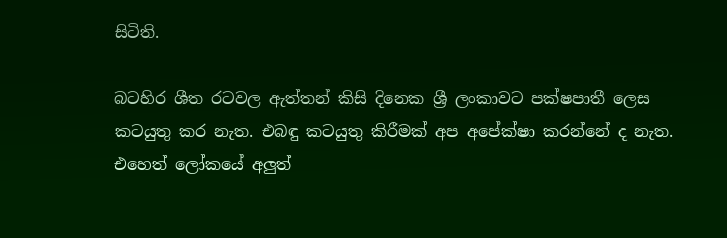සිටිති.

බටහිර ශීත රටවල ඇත්තන් කිසි දිනෙක ශ්‍රී ලංකාවට පක්ෂපාතී ලෙස කටයුතු කර නැත. එබඳු කටයුතු කිරීමක් අප අපේක්ෂා කරන්නේ ද නැත. එහෙත් ලෝකයේ අලුත්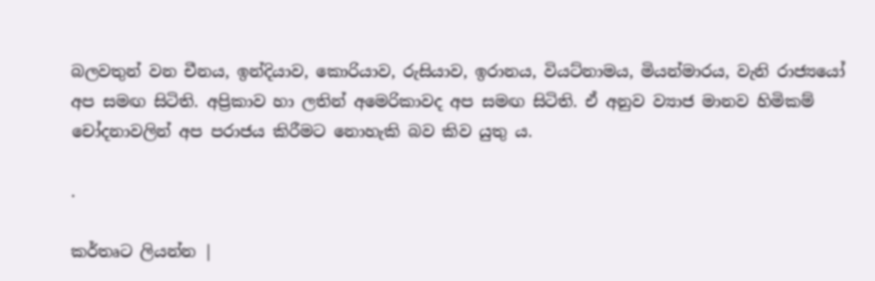බලවතුන් වන චීනය, ඉන්දියාව, කොරියාව, රුසියාව, ඉරානය, වියට්නාමය, මියන්මාරය, වැනි රාජ්‍යයෝ අප සමඟ සිටිති. අප්‍රිකාව හා ලතින් අමෙරිකාවද අප සමඟ සිටිති. ඒ අනුව ව්‍යාජ මානව හිමිකම් චෝදනාවලින් අප පරාජය කිරීමට නොහැකි බව කිව යුතු ය.

.

කර්තෘට ලියන්න |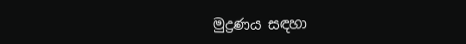මුද්‍රණය සඳහා